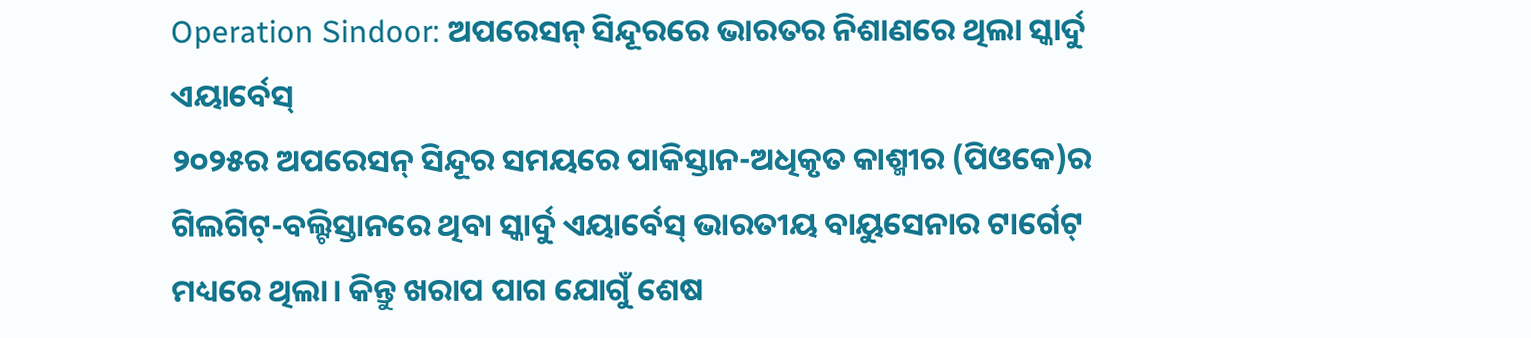Operation Sindoor: ଅପରେସନ୍ ସିନ୍ଦୂରରେ ଭାରତର ନିଶାଣରେ ଥିଲା ସ୍କାର୍ଦୁ ଏୟାର୍ବେସ୍
୨୦୨୫ର ଅପରେସନ୍ ସିନ୍ଦୂର ସମୟରେ ପାକିସ୍ତାନ-ଅଧିକୃତ କାଶ୍ମୀର (ପିଓକେ)ର ଗିଲଗିଟ୍-ବଲ୍ଟିସ୍ତାନରେ ଥିବା ସ୍କାର୍ଦୁ ଏୟାର୍ବେସ୍ ଭାରତୀୟ ବାୟୁସେନାର ଟାର୍ଗେଟ୍ ମଧ୍ୟରେ ଥିଲା। କିନ୍ତୁ ଖରାପ ପାଗ ଯୋଗୁଁ ଶେଷ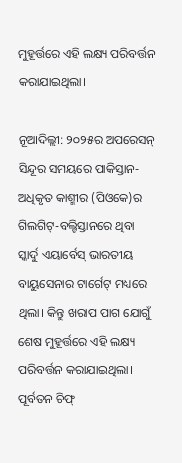ମୁହୂର୍ତ୍ତରେ ଏହି ଲକ୍ଷ୍ୟ ପରିବର୍ତ୍ତନ କରାଯାଇଥିଲା।

ନୂଆଦିଲ୍ଲୀ: ୨୦୨୫ର ଅପରେସନ୍ ସିନ୍ଦୂର ସମୟରେ ପାକିସ୍ତାନ-ଅଧିକୃତ କାଶ୍ମୀର (ପିଓକେ)ର ଗିଲଗିଟ୍-ବଲ୍ଟିସ୍ତାନରେ ଥିବା ସ୍କାର୍ଦୁ ଏୟାର୍ବେସ୍ ଭାରତୀୟ ବାୟୁସେନାର ଟାର୍ଗେଟ୍ ମଧ୍ୟରେ ଥିଲା। କିନ୍ତୁ ଖରାପ ପାଗ ଯୋଗୁଁ ଶେଷ ମୁହୂର୍ତ୍ତରେ ଏହି ଲକ୍ଷ୍ୟ ପରିବର୍ତ୍ତନ କରାଯାଇଥିଲା। ପୂର୍ବତନ ଚିଫ୍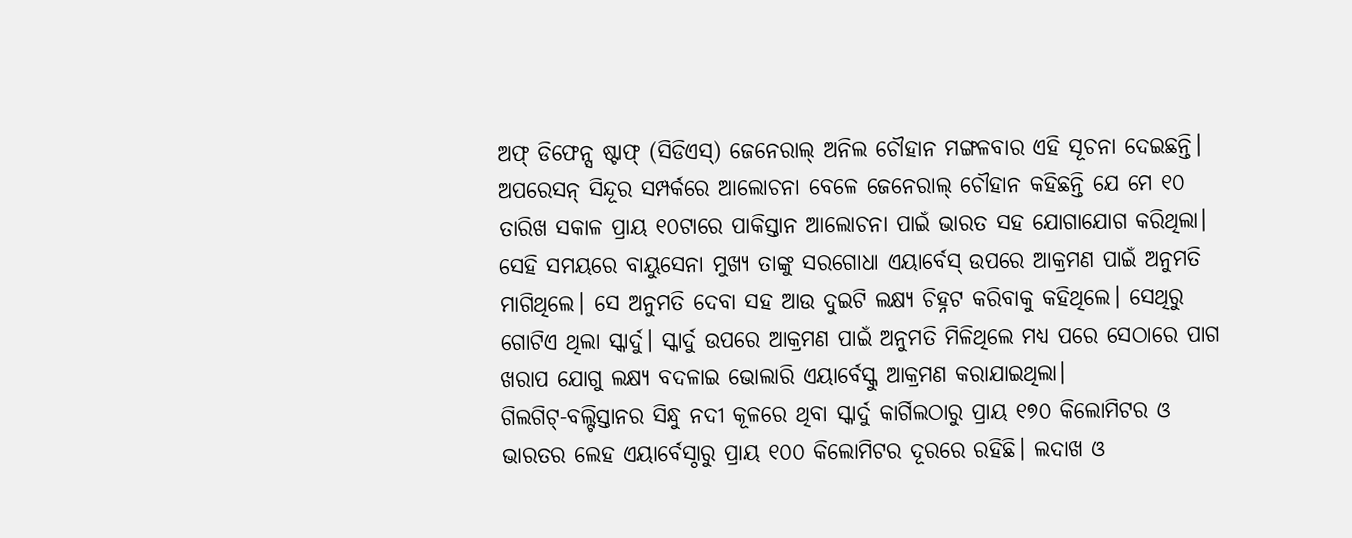ଅଫ୍ ଡିଫେନ୍ସ ଷ୍ଟାଫ୍ (ସିଡିଏସ୍) ଜେନେରାଲ୍ ଅନିଲ ଚୌହାନ ମଙ୍ଗଳବାର ଏହି ସୂଚନା ଦେଇଛନ୍ତି।
ଅପରେସନ୍ ସିନ୍ଦୂର ସମ୍ପର୍କରେ ଆଲୋଚନା ବେଳେ ଜେନେରାଲ୍ ଚୌହାନ କହିଛନ୍ତି ଯେ ମେ ୧୦ ତାରିଖ ସକାଳ ପ୍ରାୟ ୧୦ଟାରେ ପାକିସ୍ତାନ ଆଲୋଚନା ପାଇଁ ଭାରତ ସହ ଯୋଗାଯୋଗ କରିଥିଲା। ସେହି ସମୟରେ ବାୟୁସେନା ମୁଖ୍ୟ ତାଙ୍କୁ ସରଗୋଧା ଏୟାର୍ବେସ୍ ଉପରେ ଆକ୍ରମଣ ପାଇଁ ଅନୁମତି ମାଗିଥିଲେ। ସେ ଅନୁମତି ଦେବା ସହ ଆଉ ଦୁଇଟି ଲକ୍ଷ୍ୟ ଚିହ୍ନଟ କରିବାକୁ କହିଥିଲେ। ସେଥିରୁ ଗୋଟିଏ ଥିଲା ସ୍କାର୍ଦୁ। ସ୍କାର୍ଦୁ ଉପରେ ଆକ୍ରମଣ ପାଇଁ ଅନୁମତି ମିଳିଥିଲେ ମଧ୍ୟ ପରେ ସେଠାରେ ପାଗ ଖରାପ ଯୋଗୁ ଲକ୍ଷ୍ୟ ବଦଳାଇ ଭୋଲାରି ଏୟାର୍ବେସ୍କୁ ଆକ୍ରମଣ କରାଯାଇଥିଲା।
ଗିଲଗିଟ୍-ବଲ୍ଟିସ୍ତାନର ସିନ୍ଧୁ ନଦୀ କୂଳରେ ଥିବା ସ୍କାର୍ଦୁ କାର୍ଗିଲଠାରୁ ପ୍ରାୟ ୧୭୦ କିଲୋମିଟର ଓ ଭାରତର ଲେହ ଏୟାର୍ବେସ୍ଠାରୁ ପ୍ରାୟ ୧୦୦ କିଲୋମିଟର ଦୂରରେ ରହିଛି। ଲଦାଖ ଓ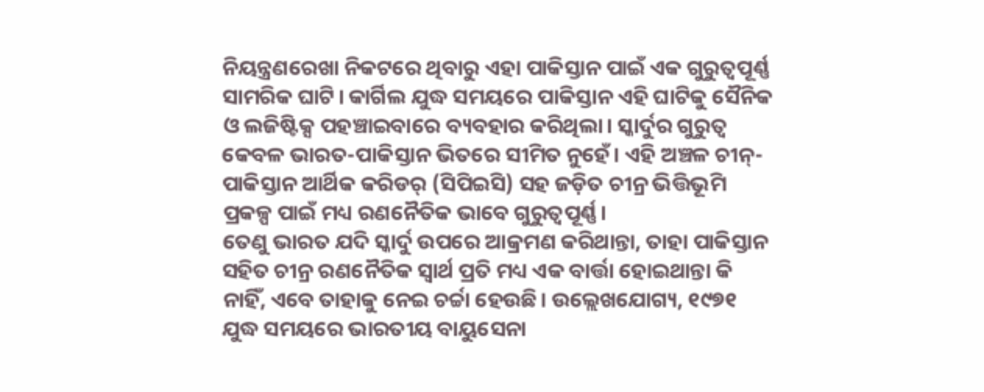ନିୟନ୍ତ୍ରଣରେଖା ନିକଟରେ ଥିବାରୁ ଏହା ପାକିସ୍ତାନ ପାଇଁ ଏକ ଗୁରୁତ୍ବପୂର୍ଣ୍ଣ ସାମରିକ ଘାଟି। କାର୍ଗିଲ ଯୁଦ୍ଧ ସମୟରେ ପାକିସ୍ତାନ ଏହି ଘାଟିକୁ ସୈନିକ ଓ ଲଜିଷ୍ଟିକ୍ସ ପହଞ୍ଚାଇବାରେ ବ୍ୟବହାର କରିଥିଲା। ସ୍କାର୍ଦୁର ଗୁରୁତ୍ବ କେବଳ ଭାରତ-ପାକିସ୍ତାନ ଭିତରେ ସୀମିତ ନୁହେଁ। ଏହି ଅଞ୍ଚଳ ଚୀନ୍-ପାକିସ୍ତାନ ଆର୍ଥିକ କରିଡର୍ (ସିପିଇସି) ସହ ଜଡ଼ିତ ଚୀନ୍ର ଭିତ୍ତିଭୂମି ପ୍ରକଳ୍ପ ପାଇଁ ମଧ୍ୟ ରଣନୈତିକ ଭାବେ ଗୁରୁତ୍ବପୂର୍ଣ୍ଣ।
ତେଣୁ ଭାରତ ଯଦି ସ୍କାର୍ଦୁ ଉପରେ ଆକ୍ରମଣ କରିଥାନ୍ତା, ତାହା ପାକିସ୍ତାନ ସହିତ ଚୀନ୍ର ରଣନୈତିକ ସ୍ବାର୍ଥ ପ୍ରତି ମଧ୍ୟ ଏକ ବାର୍ତ୍ତା ହୋଇଥାନ୍ତା କି ନାହିଁ, ଏବେ ତାହାକୁ ନେଇ ଚର୍ଚ୍ଚା ହେଉଛି। ଉଲ୍ଲେଖଯୋଗ୍ୟ, ୧୯୭୧ ଯୁଦ୍ଧ ସମୟରେ ଭାରତୀୟ ବାୟୁସେନା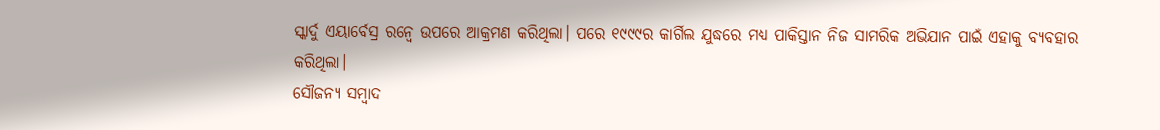ସ୍କାର୍ଦୁ ଏୟାର୍ବେସ୍ର ରନ୍ୱେ ଉପରେ ଆକ୍ରମଣ କରିଥିଲା। ପରେ ୧୯୯୯ର କାର୍ଗିଲ ଯୁଦ୍ଧରେ ମଧ୍ୟ ପାକିସ୍ତାନ ନିଜ ସାମରିକ ଅଭିଯାନ ପାଇଁ ଏହାକୁ ବ୍ୟବହାର କରିଥିଲା।
ସୌଜନ୍ୟ ସମ୍ବାଦ